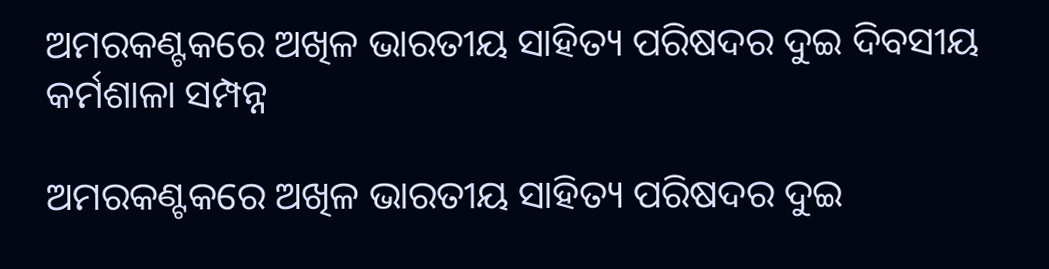ଅମରକଣ୍ଟକରେ ଅଖିଳ ଭାରତୀୟ ସାହିତ୍ୟ ପରିଷଦର ଦୁଇ ଦିବସୀୟ କର୍ମଶାଳା ସମ୍ପନ୍ନ

ଅମରକଣ୍ଟକରେ ଅଖିଳ ଭାରତୀୟ ସାହିତ୍ୟ ପରିଷଦର ଦୁଇ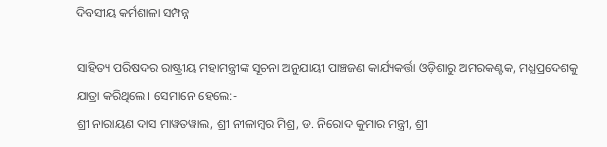ଦିବସୀୟ କର୍ମଶାଳା ସମ୍ପନ୍ନ

ସାହିତ୍ୟ ପରିଷଦର ରାଷ୍ଟ୍ରୀୟ ମହାମନ୍ତ୍ରୀଙ୍କ ସୂଚନା ଅନୁଯାୟୀ ପାଞ୍ଚଜଣ କାର୍ଯ୍ୟକର୍ତ୍ତା ଓଡ଼ିଶାରୁ ଅମରକଣ୍ଟକ, ମଧ୍ଯପ୍ରଦେଶକୁ ଯାତ୍ରା କରିଥିଲେ। ସେମାନେ ହେଲେ:-
ଶ୍ରୀ ନାରାୟଣ ଦାସ ମାୱତୱାଲ, ଶ୍ରୀ ନୀଳାମ୍ବର ମିଶ୍ର, ଡ. ନିରୋଦ କୁମାର ମନ୍ତ୍ରୀ, ଶ୍ରୀ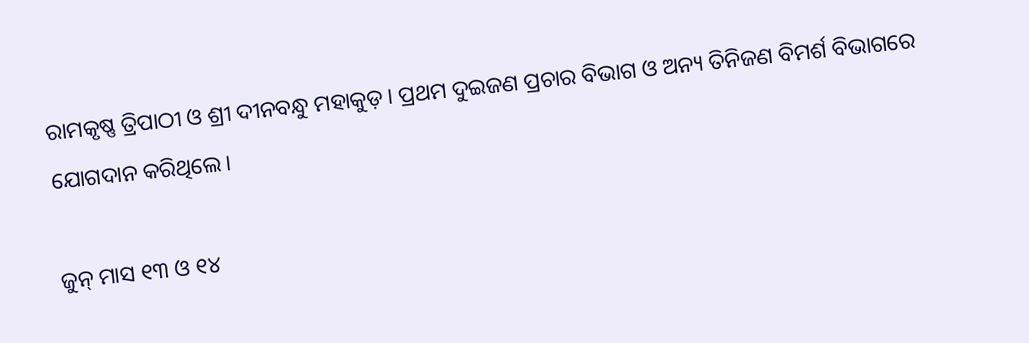ରାମକୃଷ୍ଣ ତ୍ରିପାଠୀ ଓ ଶ୍ରୀ ଦୀନବନ୍ଧୁ ମହାକୁଡ଼। ପ୍ରଥମ ଦୁଇଜଣ ପ୍ରଚାର ବିଭାଗ ଓ ଅନ୍ୟ ତିନିଜଣ ବିମର୍ଶ ବିଭାଗରେ ଯୋଗଦାନ କରିଥିଲେ।

ଜୁନ୍ ମାସ ୧୩ ଓ ୧୪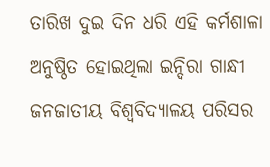ତାରିଖ ଦୁଇ ଦିନ ଧରି ଏହି କର୍ମଶାଳା ଅନୁଷ୍ଠିତ ହୋଇଥିଲା ଇନ୍ଦିରା ଗାନ୍ଧୀ ଜନଜାତୀୟ ବିଶ୍ୱବିଦ୍ୟାଳୟ ପରିସର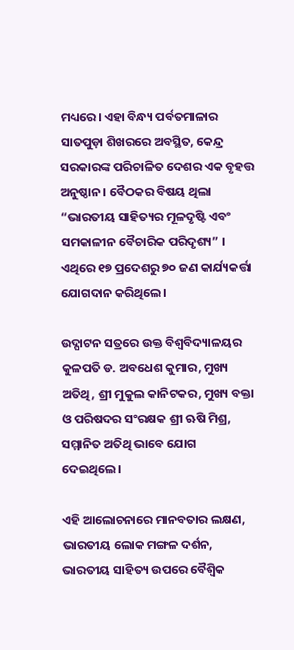ମଧ୍ୟରେ। ଏହା ବିନ୍ଧ୍ୟ ପର୍ବତମାଳାର ସାତପୁଡ଼ା ଶିଖରରେ ଅବସ୍ଥିତ, କେନ୍ଦ୍ର ସରକାରଙ୍କ ପରିଚାଳିତ ଦେଶର ଏକ ବୃହତ୍ତ ଅନୁଷ୍ଠାନ। ବୈଠକର ବିଷୟ ଥିଲା
“ଭାରତୀୟ ସାହିତ୍ୟର ମୂଳଦୃଷ୍ଟି ଏବଂ ସମକାଳୀନ ବୈଚାରିକ ପରିଦୃଶ୍ୟ” । ଏଥିରେ ୧୭ ପ୍ରଦେଶରୁ ୭୦ ଜଣ କାର୍ଯ୍ୟକର୍ତ୍ତା ଯୋଗଦାନ କରିଥିଲେ।

ଉଦ୍ଘାଟନ ସତ୍ରରେ ଉକ୍ତ ବିଶ୍ୱବିଦ୍ୟାଳୟର କୁଳପତି ଡ. ଅବଧେଶ କୁମାର, ମୁଖ୍ୟ ଅତିଥି, ଶ୍ରୀ ମୁକୁଲ କାନିଟକର, ମୁଖ୍ୟ ବକ୍ତା ଓ ପରିଷଦର ସଂରକ୍ଷକ ଶ୍ରୀ ଋଷି ମିଶ୍ର, ସମ୍ମାନିତ ଅତିଥି ଭାବେ ଯୋଗ ଦେଇଥିଲେ।

ଏହି ଆଲୋଚନାରେ ମାନବତାର ଲକ୍ଷଣ, ଭାରତୀୟ ଲୋକ ମଙ୍ଗଳ ଦର୍ଶନ, ଭାରତୀୟ ସାହିତ୍ୟ ଉପରେ ବୈଶ୍ଵିକ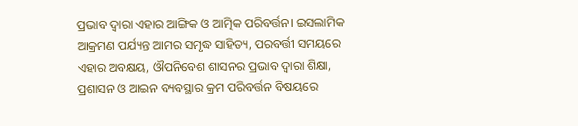ପ୍ରଭାବ ଦ୍ବାରା ଏହାର ଆଙ୍ଗିକ ଓ ଆତ୍ମିକ ପରିବର୍ତ୍ତନ। ଇସଲାମିକ ଆକ୍ରମଣ ପର୍ଯ୍ୟନ୍ତ ଆମର ସମୃଦ୍ଧ ସାହିତ୍ୟ, ପରବର୍ତ୍ତୀ ସମୟରେ ଏହାର ଅବକ୍ଷୟ, ଔପନିବେଶ ଶାସନର ପ୍ରଭାବ ଦ୍ବାରା ଶିକ୍ଷା, ପ୍ରଶାସନ ଓ ଆଇନ ବ୍ୟବସ୍ଥାର କ୍ରମ ପରିବର୍ତ୍ତନ ବିଷୟରେ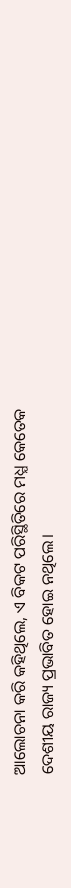ଆଲୋଚନା କରି କହିଥିଲେ, ଏ ବିକଟ ପରିସ୍ଥିତିରେ ମଧ୍ଯ କେତେକ ଦେଶୀୟ ରାଜ୍ୟ ପ୍ରଭାବିତ ହୋଇ ନଥିଲେ।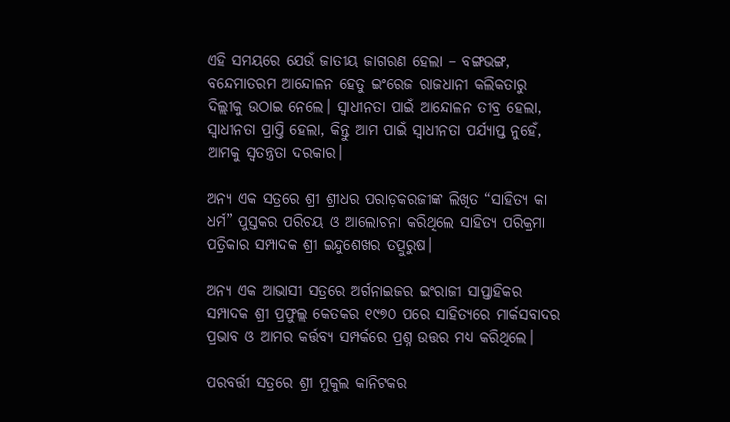ଏହି ସମୟରେ ଯେଉଁ ଜାତୀୟ ଜାଗରଣ ହେଲା – ବଙ୍ଗଭଙ୍ଗ, ବନ୍ଦେମାତରମ ଆନ୍ଦୋଳନ ହେତୁ ଇଂରେଜ ରାଜଧାନୀ କଲିକତାରୁ ଦିଲ୍ଲୀକୁ ଉଠାଇ ନେଲେ। ସ୍ୱାଧୀନତା ପାଇଁ ଆନ୍ଦୋଳନ ତୀବ୍ର ହେଲା, ସ୍ୱାଧୀନତା ପ୍ରାପ୍ତି ହେଲା, କିନ୍ତୁ ଆମ ପାଇଁ ସ୍ୱାଧୀନତା ପର୍ଯ୍ୟାପ୍ତ ନୁହେଁ, ଆମକୁ ସ୍ୱତନ୍ତ୍ରତା ଦରକାର।

ଅନ୍ୟ ଏକ ସତ୍ରରେ ଶ୍ରୀ ଶ୍ରୀଧର ପରାଡ଼କରଜୀଙ୍କ ଲିଖିତ “ସାହିତ୍ୟ କା ଧର୍ମ” ପୁସ୍ତକର ପରିଚୟ ଓ ଆଲୋଚନା କରିଥିଲେ ସାହିତ୍ୟ ପରିକ୍ରମା ପତ୍ରିକାର ସମ୍ପାଦକ ଶ୍ରୀ ଇନ୍ଦୁଶେଖର ତତ୍ପୁରୁଷ।

ଅନ୍ୟ ଏକ ଆଭାସୀ ସତ୍ରରେ ଅର୍ଗନାଇଜର ଇଂରାଜୀ ସାପ୍ତାହିକର ସମ୍ପାଦକ ଶ୍ରୀ ପ୍ରଫୁଲ୍ଲ କେତକର ୧୯୭୦ ପରେ ସାହିତ୍ୟରେ ମାର୍କସବାଦର ପ୍ରଭାବ ଓ ଆମର କର୍ତ୍ତବ୍ୟ ସମ୍ପର୍କରେ ପ୍ରଶ୍ନ ଉତ୍ତର ମଧ୍ୟ କରିଥିଲେ।

ପରବର୍ତ୍ତୀ ସତ୍ରରେ ଶ୍ରୀ ମୁକୁଲ କାନିଟକର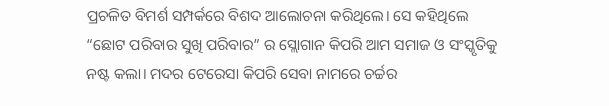ପ୍ରଚଳିତ ବିମର୍ଶ ସମ୍ପର୍କରେ ବିଶଦ ଆଲୋଚନା କରିଥିଲେ। ସେ କହିଥିଲେ “ଛୋଟ ପରିବାର ସୁଖି ପରିବାର” ର ସ୍ଲୋଗାନ କିପରି ଆମ ସମାଜ ଓ ସଂସ୍କୃତିକୁ ନଷ୍ଟ କଲା। ମଦର ଟେରେସା କିପରି ସେବା ନାମରେ ଚର୍ଚ୍ଚର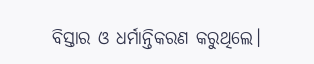ବିସ୍ତାର ଓ ଧର୍ମାନ୍ତିକରଣ କରୁଥିଲେ।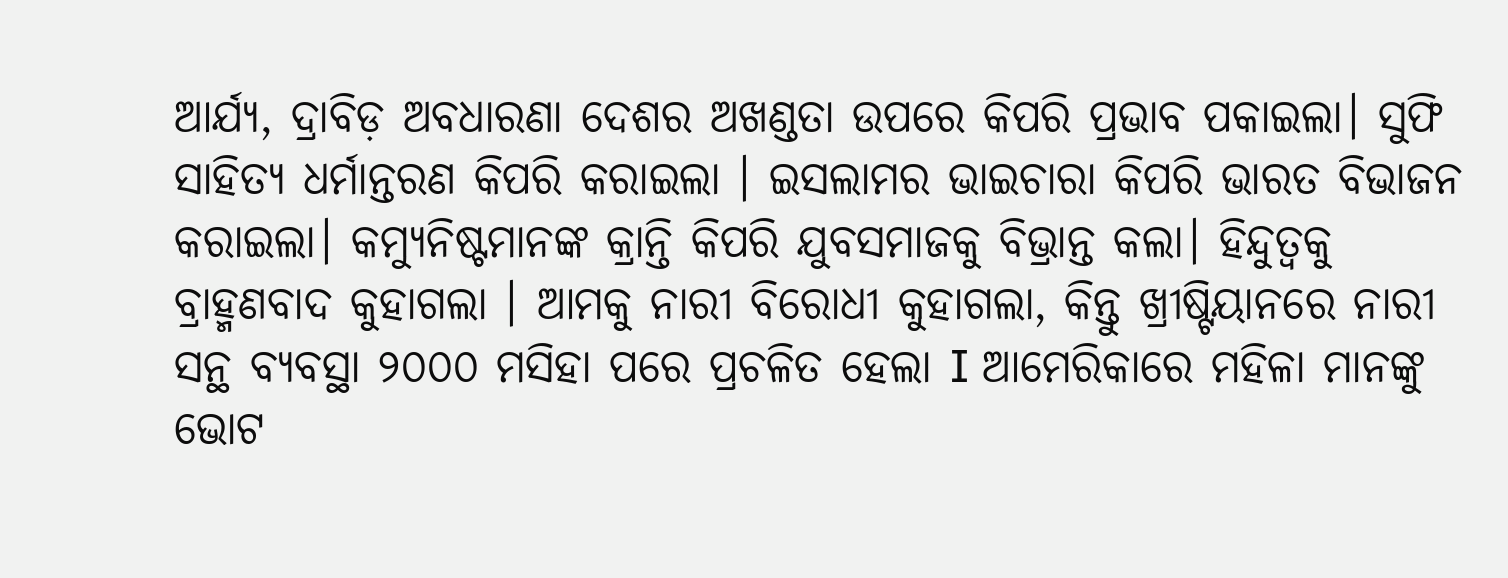ଆର୍ଯ୍ୟ, ଦ୍ରାବିଡ଼ ଅବଧାରଣା ଦେଶର ଅଖଣ୍ଡତା ଉପରେ କିପରି ପ୍ରଭାବ ପକାଇଲା। ସୁଫି ସାହିତ୍ୟ ଧର୍ମାନ୍ତରଣ କିପରି କରାଇଲା । ଇସଲାମର ଭାଇଚାରା କିପରି ଭାରତ ବିଭାଜନ କରାଇଲା। କମ୍ୟୁନିଷ୍ଟମାନଙ୍କ କ୍ରାନ୍ତି କିପରି ଯୁବସମାଜକୁ ବିଭ୍ରାନ୍ତ କଲା। ହିନ୍ଦୁତ୍ଵକୁ ବ୍ରାହ୍ମଣବାଦ କୁହାଗଲା । ଆମକୁ ନାରୀ ବିରୋଧୀ କୁହାଗଲା, କିନ୍ତୁ ଖ୍ରୀଷ୍ଟିୟାନରେ ନାରୀ ସନ୍ଥ ବ୍ୟବସ୍ଥା ୨୦୦୦ ମସିହା ପରେ ପ୍ରଚଳିତ ହେଲା I ଆମେରିକାରେ ମହିଳା ମାନଙ୍କୁ ଭୋଟ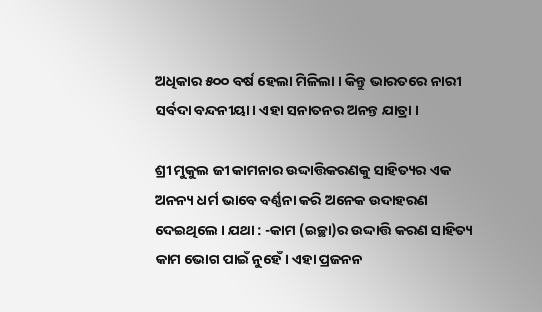ଅଧିକାର ୫୦୦ ବର୍ଷ ହେଲା ମିଳିଲା । କିନ୍ତୁ ଭାରତରେ ନାରୀ ସର୍ବଦା ବନ୍ଦନୀୟା। ଏହା ସନାତନର ଅନନ୍ତ ଯାତ୍ରା ।

ଶ୍ରୀ ମୁକୁଲ ଜୀ କାମନାର ଉଦ୍ଦାତ୍ତିକରଣକୁ ସାହିତ୍ୟର ଏକ ଅନନ୍ୟ ଧର୍ମ ଭାବେ ବର୍ଣ୍ଣନା କରି ଅନେକ ଉଦାହରଣ ଦେଇଥିଲେ । ଯଥା : -କାମ (ଇଚ୍ଛା)ର ଉଦ୍ଦାତ୍ତି କରଣ ସାହିତ୍ୟ କାମ ଭୋଗ ପାଇଁ ନୁହେଁ। ଏହା ପ୍ରଜନନ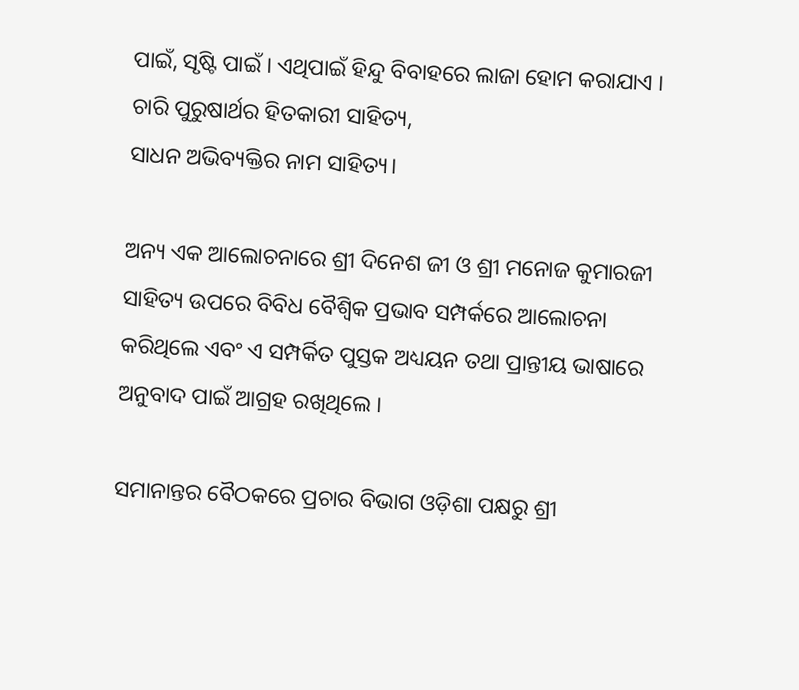ପାଇଁ, ସୃଷ୍ଟି ପାଇଁ । ଏଥିପାଇଁ ହିନ୍ଦୁ ବିବାହରେ ଲାଜା ହୋମ କରାଯାଏ । ଚାରି ପୁରୁଷାର୍ଥର ହିତକାରୀ ସାହିତ୍ୟ,
ସାଧନ ଅଭିବ୍ୟକ୍ତିର ନାମ ସାହିତ୍ୟ।

ଅନ୍ୟ ଏକ ଆଲୋଚନାରେ ଶ୍ରୀ ଦିନେଶ ଜୀ ଓ ଶ୍ରୀ ମନୋଜ କୁମାରଜୀ ସାହିତ୍ୟ ଉପରେ ବିବିଧ ବୈଶ୍ଵିକ ପ୍ରଭାବ ସମ୍ପର୍କରେ ଆଲୋଚନା କରିଥିଲେ ଏବଂ ଏ ସମ୍ପର୍କିତ ପୁସ୍ତକ ଅଧ୍ୟୟନ ତଥା ପ୍ରାନ୍ତୀୟ ଭାଷାରେ ଅନୁବାଦ ପାଇଁ ଆଗ୍ରହ ରଖିଥିଲେ ।

ସମାନାନ୍ତର ବୈଠକରେ ପ୍ରଚାର ବିଭାଗ ଓଡ଼ିଶା ପକ୍ଷରୁ ଶ୍ରୀ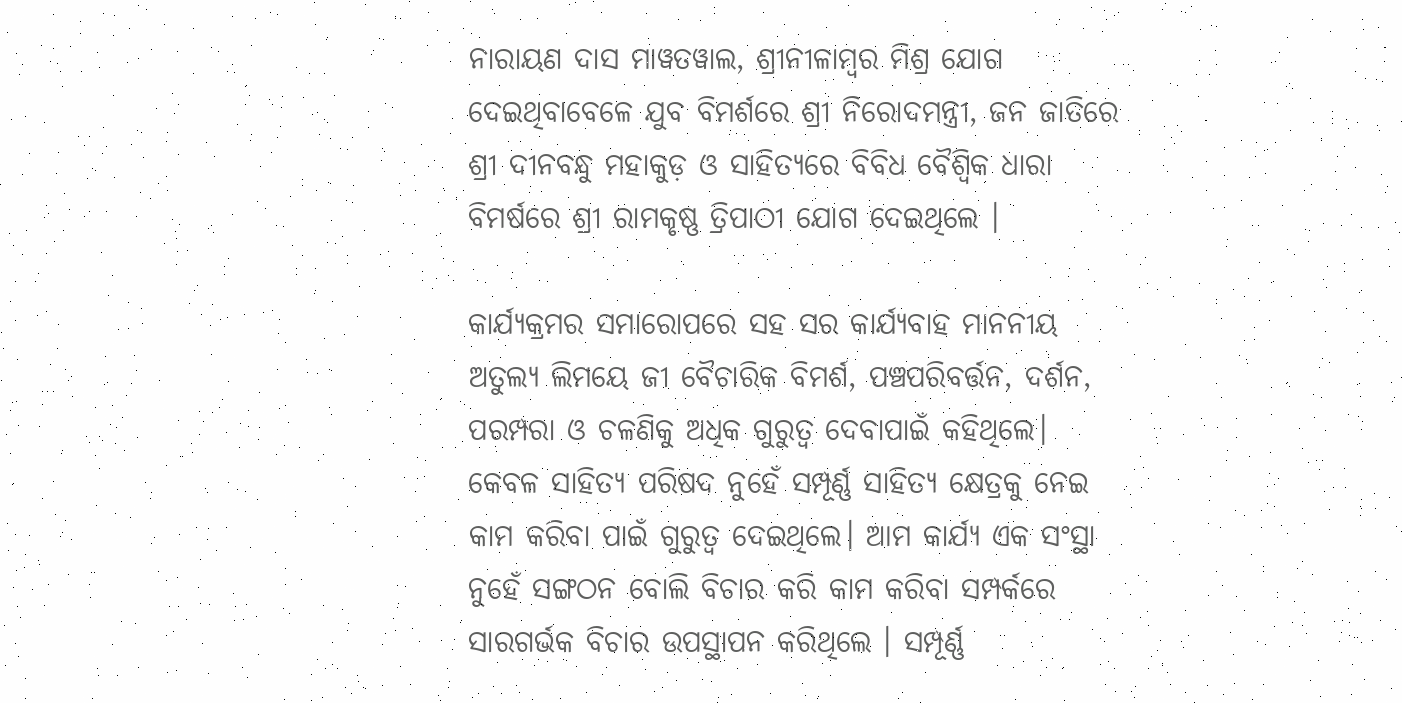ନାରାୟଣ ଦାସ ମାୱତୱାଲ, ଶ୍ରୀନୀଳାମ୍ବର ମିଶ୍ର ଯୋଗ ଦେଇଥିବାବେଳେ ଯୁବ ବିମର୍ଶରେ ଶ୍ରୀ ନିରୋଦମନ୍ତ୍ରୀ, ଜନ ଜାତିରେ ଶ୍ରୀ ଦୀନବନ୍ଧୁ ମହାକୁଡ଼ ଓ ସାହିତ୍ୟରେ ବିବିଧ ବୈଶ୍ଵିକ ଧାରା ବିମର୍ଷରେ ଶ୍ରୀ ରାମକୃଷ୍ଣ ତ୍ରିପାଠୀ ଯୋଗ ଦେଇଥିଲେ ।

କାର୍ଯ୍ୟକ୍ରମର ସମାରୋପରେ ସହ ସର କାର୍ଯ୍ୟବାହ ମାନନୀୟ ଅତୁଲ୍ୟ ଲିମୟେ ଜୀ ବୈଚାରିକ ବିମର୍ଶ, ପଞ୍ଚପରିବର୍ତ୍ତନ, ଦର୍ଶନ, ପରମ୍ପରା ଓ ଚଳଣିକୁ ଅଧିକ ଗୁରୁତ୍ଵ ଦେବାପାଇଁ କହିଥିଲେ।
କେବଳ ସାହିତ୍ୟ ପରିଷଦ ନୁହେଁ ସମ୍ପୂର୍ଣ୍ଣ ସାହିତ୍ୟ କ୍ଷେତ୍ରକୁ ନେଇ କାମ କରିବା ପାଇଁ ଗୁରୁତ୍ୱ ଦେଇଥିଲେ। ଆମ କାର୍ଯ୍ୟ ଏକ ସଂସ୍ଥା ନୁହେଁ ସଙ୍ଗଠନ ବୋଲି ବିଚାର କରି କାମ କରିବା ସମ୍ପର୍କରେ ସାରଗର୍ଭକ ବିଚାର ଉପସ୍ଥାପନ କରିଥିଲେ । ସମ୍ପୂର୍ଣ୍ଣ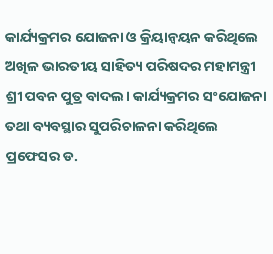କାର୍ଯ୍ୟକ୍ରମର ଯୋଜନା ଓ କ୍ରିୟାନ୍ୱୟନ କରିଥିଲେ ଅଖିଳ ଭାରତୀୟ ସାହିତ୍ୟ ପରିଷଦର ମହାମନ୍ତ୍ରୀ ଶ୍ରୀ ପବନ ପୁତ୍ର ବାଦଲ। କାର୍ଯ୍ୟକ୍ରମର ସଂଯୋଜନା ତଥା ବ୍ୟବସ୍ଥାର ସୁପରିଚାଳନା କରିଥିଲେ ପ୍ରଫେସର ଡ.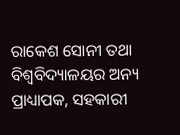ରାକେଶ ସୋନୀ ତଥା ବିଶ୍ଵବିଦ୍ୟାଳୟର ଅନ୍ୟ ପ୍ରାଧ୍ୟାପକ, ସହକାରୀ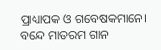ପ୍ରାଧ୍ୟାପକ ଓ ଗବେଷକମାନେ।
ବନ୍ଦେ ମାତରମ ଗାନ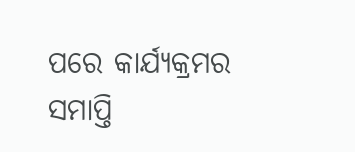ପରେ କାର୍ଯ୍ୟକ୍ରମର ସମାପ୍ତି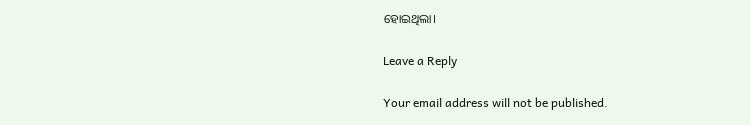ହୋଇଥିଲା।

Leave a Reply

Your email address will not be published.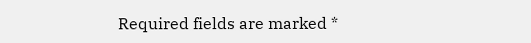Required fields are marked *